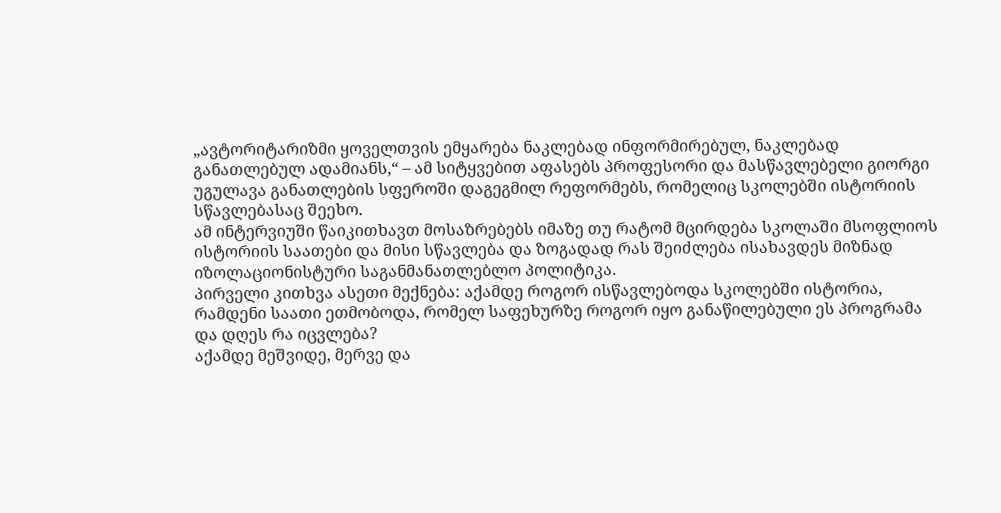„ავტორიტარიზმი ყოველთვის ემყარება ნაკლებად ინფორმირებულ, ნაკლებად განათლებულ ადამიანს,“ – ამ სიტყვებით აფასებს პროფესორი და მასწავლებელი გიორგი უგულავა განათლების სფეროში დაგეგმილ რეფორმებს, რომელიც სკოლებში ისტორიის სწავლებასაც შეეხო.
ამ ინტერვიუში წაიკითხავთ მოსაზრებებს იმაზე თუ რატომ მცირდება სკოლაში მსოფლიოს ისტორიის საათები და მისი სწავლება და ზოგადად რას შეიძლება ისახავდეს მიზნად იზოლაციონისტური საგანმანათლებლო პოლიტიკა.
პირველი კითხვა ასეთი მექნება: აქამდე როგორ ისწავლებოდა სკოლებში ისტორია, რამდენი საათი ეთმობოდა, რომელ საფეხურზე როგორ იყო განაწილებული ეს პროგრამა და დღეს რა იცვლება?
აქამდე მეშვიდე, მერვე და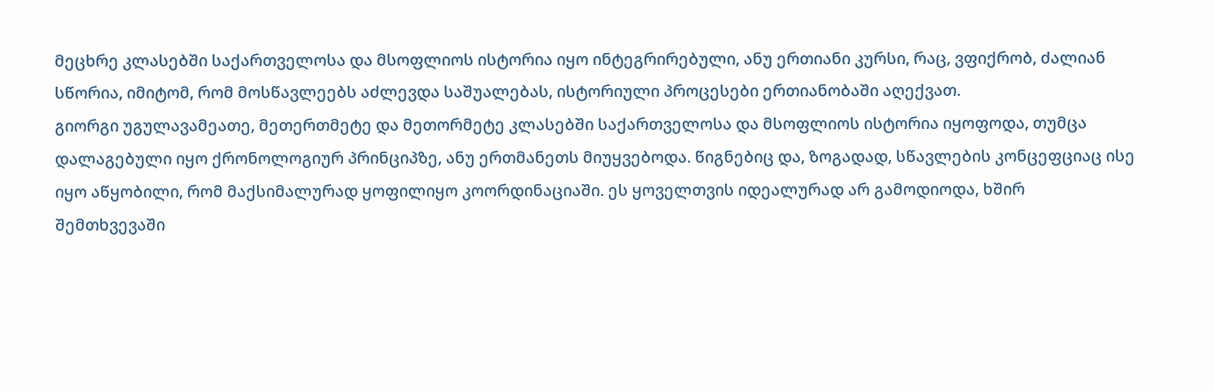მეცხრე კლასებში საქართველოსა და მსოფლიოს ისტორია იყო ინტეგრირებული, ანუ ერთიანი კურსი, რაც, ვფიქრობ, ძალიან სწორია, იმიტომ, რომ მოსწავლეებს აძლევდა საშუალებას, ისტორიული პროცესები ერთიანობაში აღექვათ.
გიორგი უგულავამეათე, მეთერთმეტე და მეთორმეტე კლასებში საქართველოსა და მსოფლიოს ისტორია იყოფოდა, თუმცა დალაგებული იყო ქრონოლოგიურ პრინციპზე, ანუ ერთმანეთს მიუყვებოდა. წიგნებიც და, ზოგადად, სწავლების კონცეფციაც ისე იყო აწყობილი, რომ მაქსიმალურად ყოფილიყო კოორდინაციაში. ეს ყოველთვის იდეალურად არ გამოდიოდა, ხშირ შემთხვევაში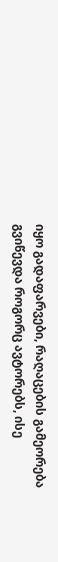იყო გადაფარვები, რაღაცების გამეორება გვიწევდა როგორც ავტორებს, ისე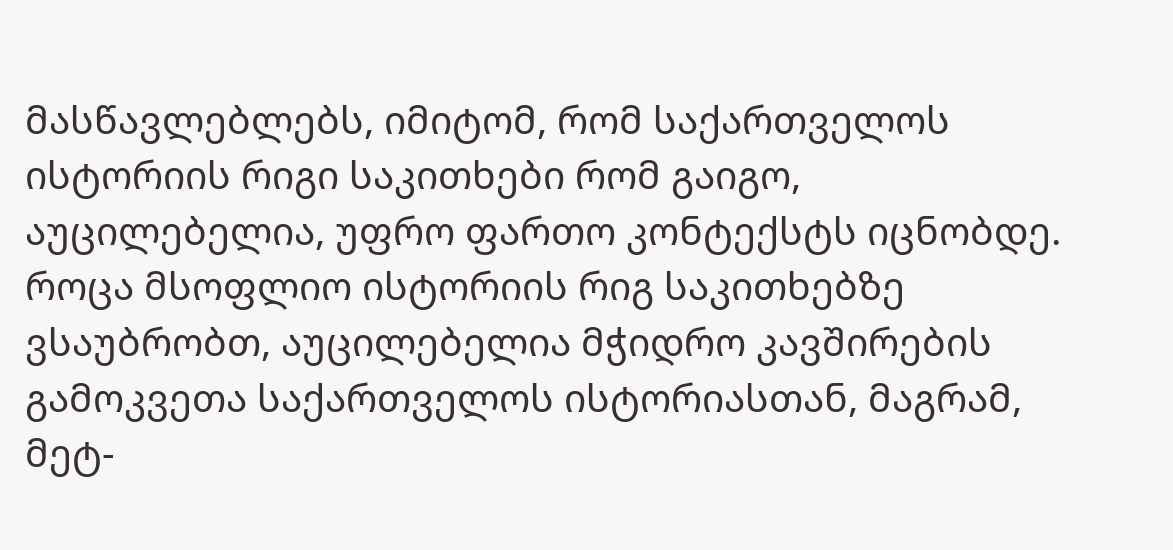მასწავლებლებს, იმიტომ, რომ საქართველოს ისტორიის რიგი საკითხები რომ გაიგო, აუცილებელია, უფრო ფართო კონტექსტს იცნობდე.
როცა მსოფლიო ისტორიის რიგ საკითხებზე ვსაუბრობთ, აუცილებელია მჭიდრო კავშირების გამოკვეთა საქართველოს ისტორიასთან, მაგრამ, მეტ-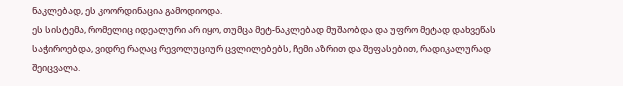ნაკლებად, ეს კოორდინაცია გამოდიოდა.
ეს სისტემა, რომელიც იდეალური არ იყო, თუმცა მეტ-ნაკლებად მუშაობდა და უფრო მეტად დახვეწას საჭიროებდა, ვიდრე რაღაც რევოლუციურ ცვლილებებს, ჩემი აზრით და შეფასებით, რადიკალურად შეიცვალა.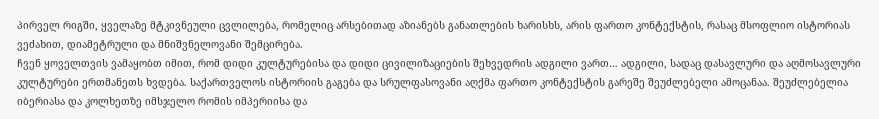პირველ რიგში, ყველაზე მტკივნეული ცვლილება, რომელიც არსებითად აზიანებს განათლების ხარისხს, არის ფართო კონტექსტის, რასაც მსოფლიო ისტორიას ვეძახით, დიამეტრული და მნიშვნელოვანი შემცირება.
ჩვენ ყოველთვის ვამაყობთ იმით, რომ დიდი კულტურებისა და დიდი ცივილიზაციების შეხვედრის ადგილი ვართ… ადგილი, სადაც დასავლური და აღმოსავლური კულტურები ერთმანეთს ხვდება. საქართველოს ისტორიის გაგება და სრულფასოვანი აღქმა ფართო კონტექსტის გარეშე შეუძლებელი ამოცანაა. შეუძლებელია იბერიასა და კოლხეთზე იმსჯელო რომის იმპერიისა და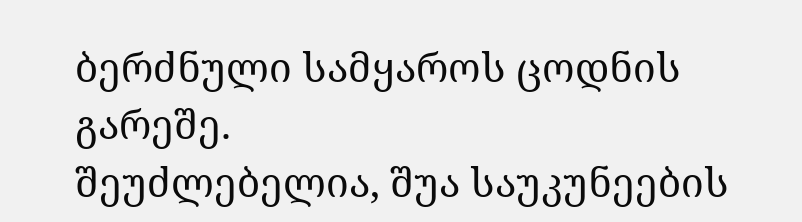ბერძნული სამყაროს ცოდნის გარეშე.
შეუძლებელია, შუა საუკუნეების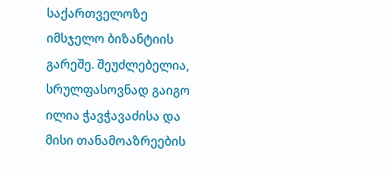საქართველოზე იმსჯელო ბიზანტიის გარეშე. შეუძლებელია, სრულფასოვნად გაიგო ილია ჭავჭავაძისა და მისი თანამოაზრეების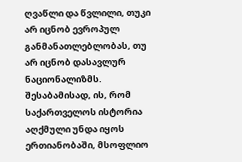ღვაწლი და წვლილი, თუკი არ იცნობ ევროპულ განმანათლებლობას, თუ არ იცნობ დასავლურ ნაციონალიზმს.
შესაბამისად, ის, რომ საქართველოს ისტორია აღქმული უნდა იყოს ერთიანობაში, მსოფლიო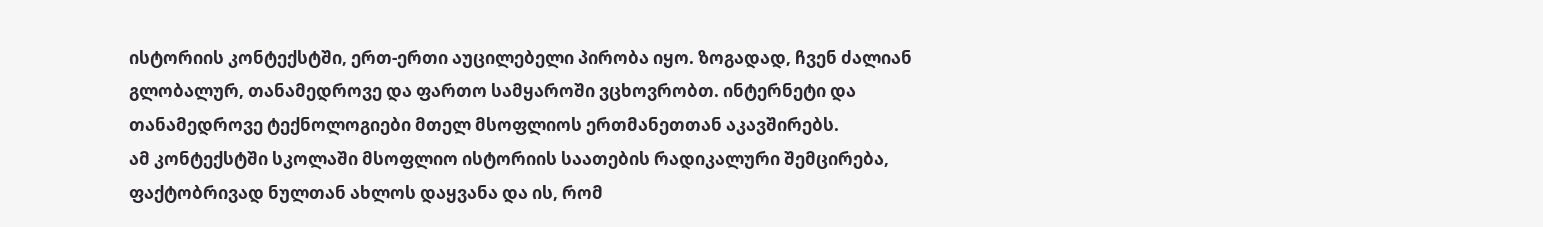ისტორიის კონტექსტში, ერთ-ერთი აუცილებელი პირობა იყო. ზოგადად, ჩვენ ძალიან გლობალურ, თანამედროვე და ფართო სამყაროში ვცხოვრობთ. ინტერნეტი და თანამედროვე ტექნოლოგიები მთელ მსოფლიოს ერთმანეთთან აკავშირებს.
ამ კონტექსტში სკოლაში მსოფლიო ისტორიის საათების რადიკალური შემცირება, ფაქტობრივად ნულთან ახლოს დაყვანა და ის, რომ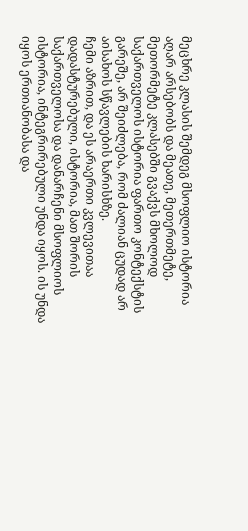მეცხრე კლასის შემდეგ მსოფლიო ისტორია აღარ არსებობს და მეათე, მეთერთმეტე, მეთორმეტე კლასებში გვაქვს მხოლოდ საქართველოს ისტორია ფართო კონტექსტის გარეშე, არ შეიძლება, რომ ძალიან ცუდად არ აისახოს სწავლების ხარისხზე.
ჩემი აზრით, და ეს არაერთი კვლევითაა დადასტურებული, ისტორია, მათ შორის საქართველოსა და დანარჩენი მსოფლიოს ისტორია, ინტეგრირებული უნდა იყოს. ის უნდა იყოს ერთიანობასა და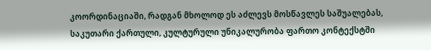კოორდინაციაში, რადგან მხოლოდ ეს აძლევს მოსწავლეს საშუალებას, საკუთარი ქართული, კულტურული უნიკალურობა ფართო კონტექსტში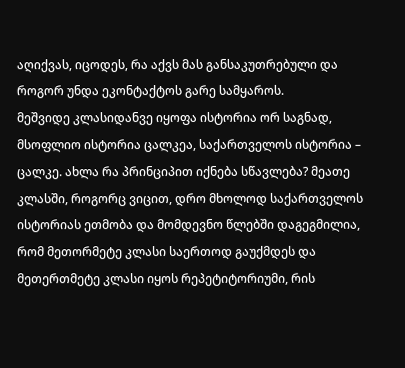აღიქვას, იცოდეს, რა აქვს მას განსაკუთრებული და როგორ უნდა ეკონტაქტოს გარე სამყაროს.
მეშვიდე კლასიდანვე იყოფა ისტორია ორ საგნად, მსოფლიო ისტორია ცალკეა, საქართველოს ისტორია – ცალკე. ახლა რა პრინციპით იქნება სწავლება? მეათე კლასში, როგორც ვიცით, დრო მხოლოდ საქართველოს ისტორიას ეთმობა და მომდევნო წლებში დაგეგმილია, რომ მეთორმეტე კლასი საერთოდ გაუქმდეს და მეთერთმეტე კლასი იყოს რეპეტიტორიუმი, რის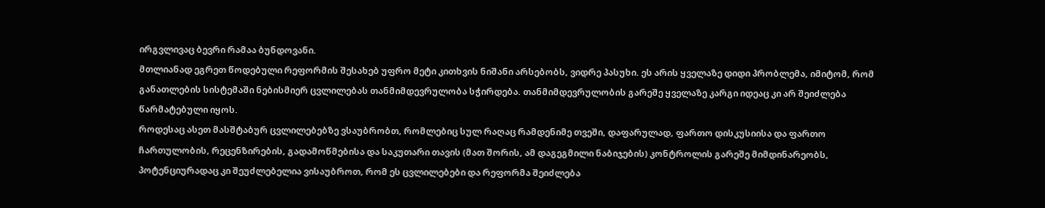ირგვლივაც ბევრი რამაა ბუნდოვანი.
მთლიანად ეგრეთ წოდებული რეფორმის შესახებ უფრო მეტი კითხვის ნიშანი არსებობს, ვიდრე პასუხი. ეს არის ყველაზე დიდი პრობლემა, იმიტომ, რომ განათლების სისტემაში ნებისმიერ ცვლილებას თანმიმდევრულობა სჭირდება. თანმიმდევრულობის გარეშე ყველაზე კარგი იდეაც კი არ შეიძლება წარმატებული იყოს.
როდესაც ასეთ მასშტაბურ ცვლილებებზე ვსაუბრობთ, რომლებიც სულ რაღაც რამდენიმე თვეში, დაფარულად, ფართო დისკუსიისა და ფართო ჩართულობის, რეცენზირების, გადამოწმებისა და საკუთარი თავის (მათ შორის, ამ დაგეგმილი ნაბიჯების) კონტროლის გარეშე მიმდინარეობს, პოტენციურადაც კი შეუძლებელია ვისაუბროთ, რომ ეს ცვლილებები და რეფორმა შეიძლება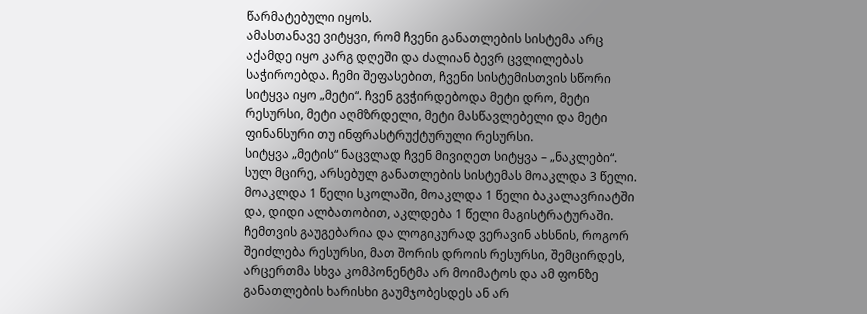წარმატებული იყოს.
ამასთანავე ვიტყვი, რომ ჩვენი განათლების სისტემა არც აქამდე იყო კარგ დღეში და ძალიან ბევრ ცვლილებას საჭიროებდა. ჩემი შეფასებით, ჩვენი სისტემისთვის სწორი სიტყვა იყო „მეტი“. ჩვენ გვჭირდებოდა მეტი დრო, მეტი რესურსი, მეტი აღმზრდელი, მეტი მასწავლებელი და მეტი ფინანსური თუ ინფრასტრუქტურული რესურსი.
სიტყვა „მეტის“ ნაცვლად ჩვენ მივიღეთ სიტყვა – „ნაკლები“. სულ მცირე, არსებულ განათლების სისტემას მოაკლდა 3 წელი. მოაკლდა 1 წელი სკოლაში, მოაკლდა 1 წელი ბაკალავრიატში და, დიდი ალბათობით, აკლდება 1 წელი მაგისტრატურაში.
ჩემთვის გაუგებარია და ლოგიკურად ვერავინ ახსნის, როგორ შეიძლება რესურსი, მათ შორის დროის რესურსი, შემცირდეს, არცერთმა სხვა კომპონენტმა არ მოიმატოს და ამ ფონზე განათლების ხარისხი გაუმჯობესდეს ან არ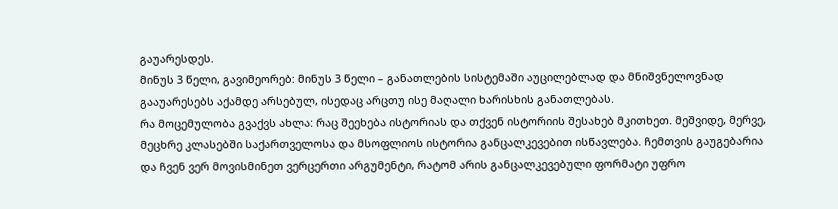გაუარესდეს.
მინუს 3 წელი, გავიმეორებ: მინუს 3 წელი – განათლების სისტემაში აუცილებლად და მნიშვნელოვნად გააუარესებს აქამდე არსებულ, ისედაც არცთუ ისე მაღალი ხარისხის განათლებას.
რა მოცემულობა გვაქვს ახლა: რაც შეეხება ისტორიას და თქვენ ისტორიის შესახებ მკითხეთ. მეშვიდე, მერვე, მეცხრე კლასებში საქართველოსა და მსოფლიოს ისტორია განცალკევებით ისწავლება. ჩემთვის გაუგებარია და ჩვენ ვერ მოვისმინეთ ვერცერთი არგუმენტი, რატომ არის განცალკევებული ფორმატი უფრო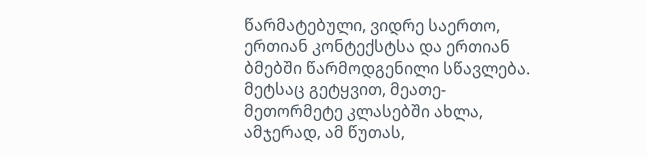წარმატებული, ვიდრე საერთო, ერთიან კონტექსტსა და ერთიან ბმებში წარმოდგენილი სწავლება.
მეტსაც გეტყვით, მეათე-მეთორმეტე კლასებში ახლა, ამჯერად, ამ წუთას,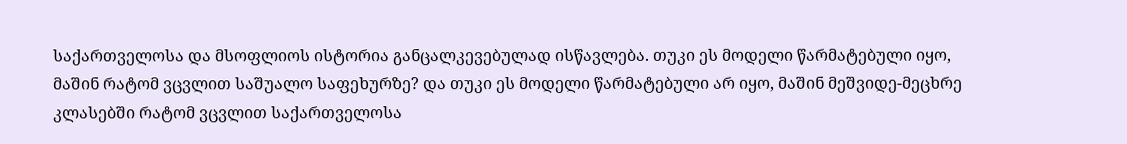საქართველოსა და მსოფლიოს ისტორია განცალკევებულად ისწავლება. თუკი ეს მოდელი წარმატებული იყო, მაშინ რატომ ვცვლით საშუალო საფეხურზე? და თუკი ეს მოდელი წარმატებული არ იყო, მაშინ მეშვიდე-მეცხრე კლასებში რატომ ვცვლით საქართველოსა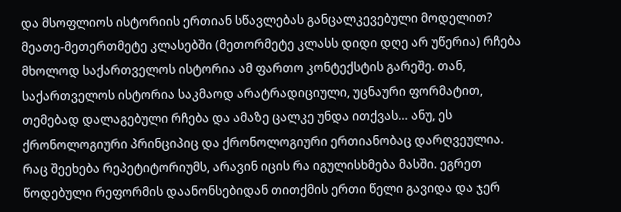და მსოფლიოს ისტორიის ერთიან სწავლებას განცალკევებული მოდელით?
მეათე-მეთერთმეტე კლასებში (მეთორმეტე კლასს დიდი დღე არ უწერია) რჩება მხოლოდ საქართველოს ისტორია ამ ფართო კონტექსტის გარეშე. თან, საქართველოს ისტორია საკმაოდ არატრადიციული, უცნაური ფორმატით, თემებად დალაგებული რჩება და ამაზე ცალკე უნდა ითქვას… ანუ, ეს ქრონოლოგიური პრინციპიც და ქრონოლოგიური ერთიანობაც დარღვეულია.
რაც შეეხება რეპეტიტორიუმს, არავინ იცის რა იგულისხმება მასში. ეგრეთ წოდებული რეფორმის დაანონსებიდან თითქმის ერთი წელი გავიდა და ჯერ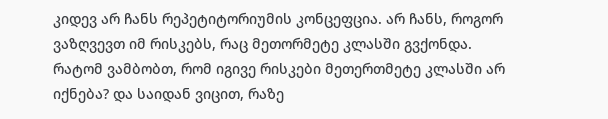კიდევ არ ჩანს რეპეტიტორიუმის კონცეფცია. არ ჩანს, როგორ ვაზღვევთ იმ რისკებს, რაც მეთორმეტე კლასში გვქონდა. რატომ ვამბობთ, რომ იგივე რისკები მეთერთმეტე კლასში არ იქნება? და საიდან ვიცით, რაზე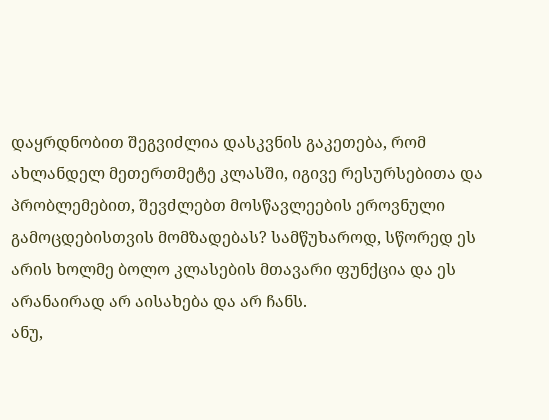დაყრდნობით შეგვიძლია დასკვნის გაკეთება, რომ ახლანდელ მეთერთმეტე კლასში, იგივე რესურსებითა და პრობლემებით, შევძლებთ მოსწავლეების ეროვნული გამოცდებისთვის მომზადებას? სამწუხაროდ, სწორედ ეს არის ხოლმე ბოლო კლასების მთავარი ფუნქცია და ეს არანაირად არ აისახება და არ ჩანს.
ანუ,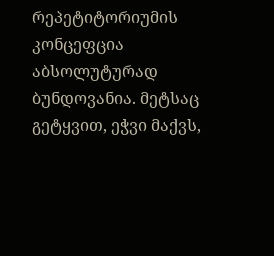რეპეტიტორიუმის კონცეფცია აბსოლუტურად ბუნდოვანია. მეტსაც გეტყვით, ეჭვი მაქვს,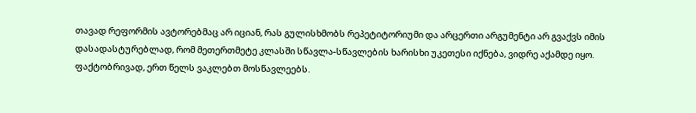თავად რეფორმის ავტორებმაც არ იციან, რას გულისხმობს რეპეტიტორიუმი და არცერთი არგუმენტი არ გვაქვს იმის დასადასტურებლად, რომ მეთერთმეტე კლასში სწავლა-სწავლების ხარისხი უკეთესი იქნება, ვიდრე აქამდე იყო.
ფაქტობრივად, ერთ წელს ვაკლებთ მოსწავლეებს.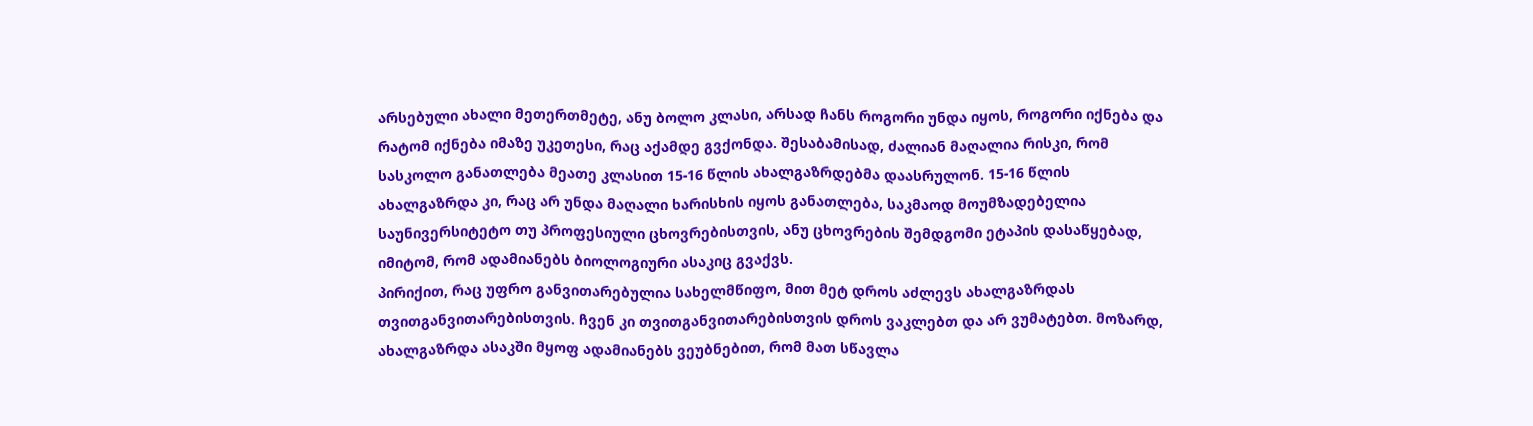არსებული ახალი მეთერთმეტე, ანუ ბოლო კლასი, არსად ჩანს როგორი უნდა იყოს, როგორი იქნება და რატომ იქნება იმაზე უკეთესი, რაც აქამდე გვქონდა. შესაბამისად, ძალიან მაღალია რისკი, რომ სასკოლო განათლება მეათე კლასით 15-16 წლის ახალგაზრდებმა დაასრულონ. 15-16 წლის ახალგაზრდა კი, რაც არ უნდა მაღალი ხარისხის იყოს განათლება, საკმაოდ მოუმზადებელია საუნივერსიტეტო თუ პროფესიული ცხოვრებისთვის, ანუ ცხოვრების შემდგომი ეტაპის დასაწყებად, იმიტომ, რომ ადამიანებს ბიოლოგიური ასაკიც გვაქვს.
პირიქით, რაც უფრო განვითარებულია სახელმწიფო, მით მეტ დროს აძლევს ახალგაზრდას თვითგანვითარებისთვის. ჩვენ კი თვითგანვითარებისთვის დროს ვაკლებთ და არ ვუმატებთ. მოზარდ, ახალგაზრდა ასაკში მყოფ ადამიანებს ვეუბნებით, რომ მათ სწავლა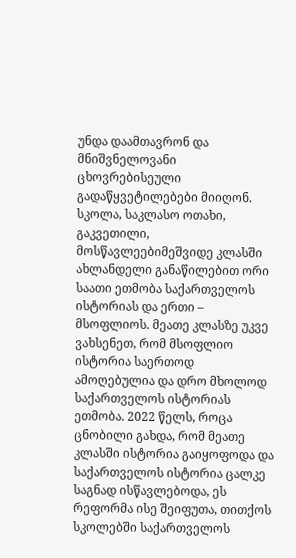უნდა დაამთავრონ და მნიშვნელოვანი ცხოვრებისეული გადაწყვეტილებები მიიღონ.
სკოლა, საკლასო ოთახი, გაკვეთილი, მოსწავლეებიმეშვიდე კლასში ახლანდელი განაწილებით ორი საათი ეთმობა საქართველოს ისტორიას და ერთი – მსოფლიოს. მეათე კლასზე უკვე ვახსენეთ, რომ მსოფლიო ისტორია საერთოდ ამოღებულია და დრო მხოლოდ საქართველოს ისტორიას ეთმობა. 2022 წელს, როცა ცნობილი გახდა, რომ მეათე კლასში ისტორია გაიყოფოდა და საქართველოს ისტორია ცალკე საგნად ისწავლებოდა, ეს რეფორმა ისე შეიფუთა, თითქოს სკოლებში საქართველოს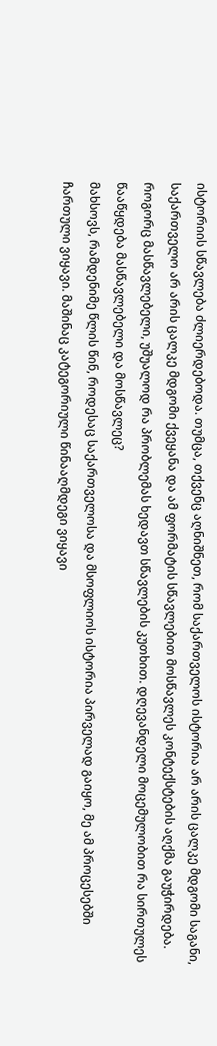ისტორიის სწავლება ძლიერდებოდა. თუმცა, თქვენც აღნიშნეთ, რომ საქართველოს ისტორია არ არის ცალკე მდგომი საგანი, საქართველო არ არის ცალკე მდგომი ქვეყანა და ამ ფორმატის სწავლებით მოსწავლეს კონტექსტების აღქმა გაუჭირდება. როგორც მასწავლებელი, უშუალოდ რა პრობლემას ხედავთ სწავლების კუთხით. დღევანდელი მოცემულობით რა სირთულეს წააწყდება მასწავლებელი და მოსწავლეც?
მახსოვს, რამდენიმე წლის წინ, როდესაც საქართველოსა და მსოფლიოს ისტორია პირველად გაიყო, მე ამ პროცესებში ჩართული ვიყავი. მაშინაც კატეგორიული წინააღმდეგი ვიყავი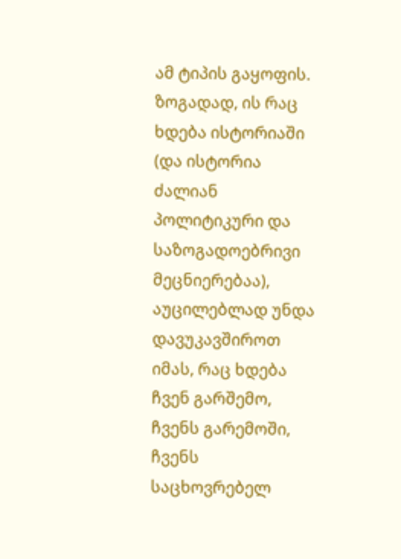ამ ტიპის გაყოფის.
ზოგადად, ის რაც ხდება ისტორიაში (და ისტორია ძალიან პოლიტიკური და საზოგადოებრივი მეცნიერებაა), აუცილებლად უნდა დავუკავშიროთ იმას, რაც ხდება ჩვენ გარშემო, ჩვენს გარემოში, ჩვენს საცხოვრებელ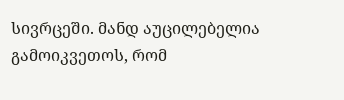სივრცეში. მანდ აუცილებელია გამოიკვეთოს, რომ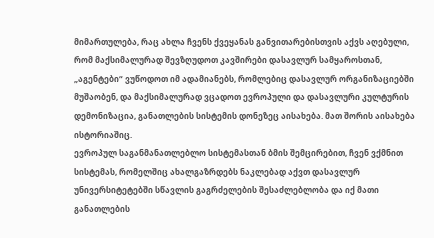მიმართულება, რაც ახლა ჩვენს ქვეყანას განვითარებისთვის აქვს აღებული, რომ მაქსიმალურად შევზღუდოთ კავშირები დასავლურ სამყაროსთან, „აგენტები“ ვუწოდოთ იმ ადამიანებს, რომლებიც დასავლურ ორგანიზაციებში მუშაობენ, და მაქსიმალურად ვცადოთ ევროპული და დასავლური კულტურის დემონიზაცია, განათლების სისტემის დონეზეც აისახება. მათ შორის აისახება ისტორიაშიც.
ევროპულ საგანმანათლებლო სისტემასთან ბმის შემცირებით, ჩვენ ვქმნით სისტემას, რომელშიც ახალგაზრდებს ნაკლებად აქვთ დასავლურ უნივერსიტეტებში სწავლის გაგრძელების შესაძლებლობა და იქ მათი განათლების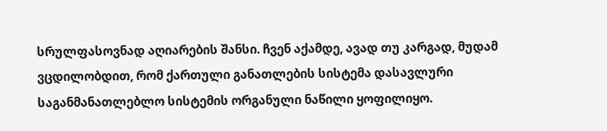სრულფასოვნად აღიარების შანსი. ჩვენ აქამდე, ავად თუ კარგად, მუდამ ვცდილობდით, რომ ქართული განათლების სისტემა დასავლური საგანმანათლებლო სისტემის ორგანული ნაწილი ყოფილიყო.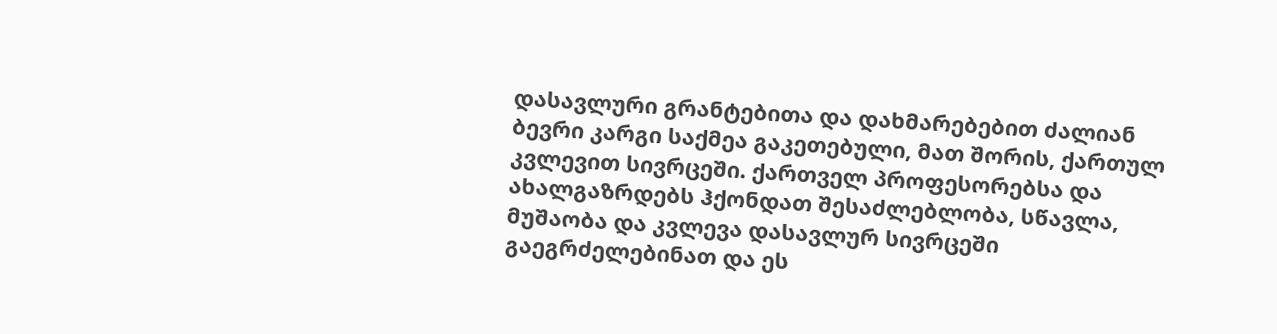დასავლური გრანტებითა და დახმარებებით ძალიან ბევრი კარგი საქმეა გაკეთებული, მათ შორის, ქართულ კვლევით სივრცეში. ქართველ პროფესორებსა და ახალგაზრდებს ჰქონდათ შესაძლებლობა, სწავლა, მუშაობა და კვლევა დასავლურ სივრცეში გაეგრძელებინათ და ეს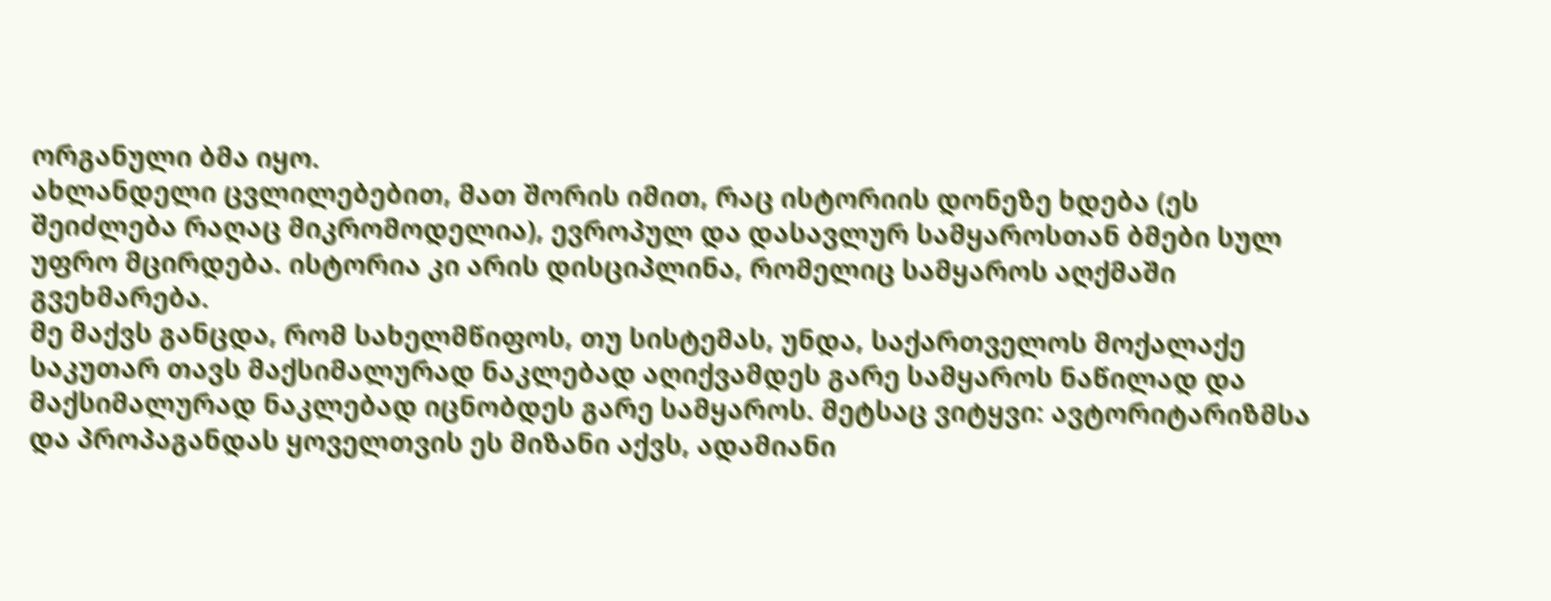ორგანული ბმა იყო.
ახლანდელი ცვლილებებით, მათ შორის იმით, რაც ისტორიის დონეზე ხდება (ეს შეიძლება რაღაც მიკრომოდელია), ევროპულ და დასავლურ სამყაროსთან ბმები სულ უფრო მცირდება. ისტორია კი არის დისციპლინა, რომელიც სამყაროს აღქმაში გვეხმარება.
მე მაქვს განცდა, რომ სახელმწიფოს, თუ სისტემას, უნდა, საქართველოს მოქალაქე საკუთარ თავს მაქსიმალურად ნაკლებად აღიქვამდეს გარე სამყაროს ნაწილად და მაქსიმალურად ნაკლებად იცნობდეს გარე სამყაროს. მეტსაც ვიტყვი: ავტორიტარიზმსა და პროპაგანდას ყოველთვის ეს მიზანი აქვს, ადამიანი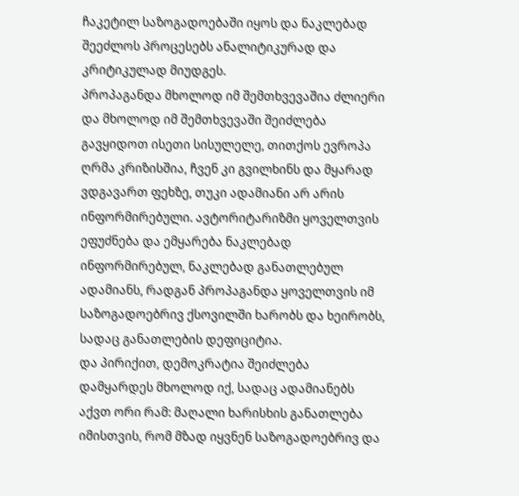ჩაკეტილ საზოგადოებაში იყოს და ნაკლებად შეეძლოს პროცესებს ანალიტიკურად და კრიტიკულად მიუდგეს.
პროპაგანდა მხოლოდ იმ შემთხვევაშია ძლიერი და მხოლოდ იმ შემთხვევაში შეიძლება გავყიდოთ ისეთი სისულელე, თითქოს ევროპა ღრმა კრიზისშია, ჩვენ კი გვილხინს და მყარად ვდგავართ ფეხზე, თუკი ადამიანი არ არის ინფორმირებული. ავტორიტარიზმი ყოველთვის ეფუძნება და ემყარება ნაკლებად ინფორმირებულ, ნაკლებად განათლებულ ადამიანს, რადგან პროპაგანდა ყოველთვის იმ საზოგადოებრივ ქსოვილში ხარობს და ხეირობს, სადაც განათლების დეფიციტია.
და პირიქით, დემოკრატია შეიძლება დამყარდეს მხოლოდ იქ, სადაც ადამიანებს აქვთ ორი რამ: მაღალი ხარისხის განათლება იმისთვის, რომ მზად იყვნენ საზოგადოებრივ და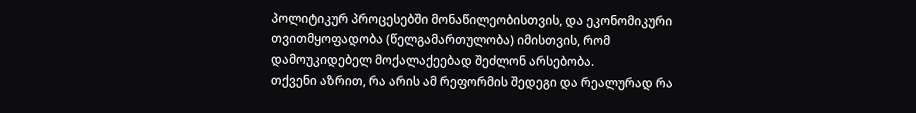პოლიტიკურ პროცესებში მონაწილეობისთვის, და ეკონომიკური თვითმყოფადობა (წელგამართულობა) იმისთვის, რომ დამოუკიდებელ მოქალაქეებად შეძლონ არსებობა.
თქვენი აზრით, რა არის ამ რეფორმის შედეგი და რეალურად რა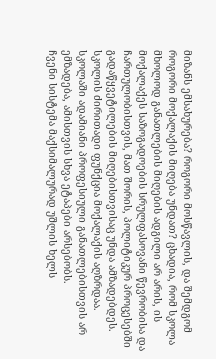მიზანს ემსახურება? როგორი მოსწავლის, და შემდგომ როგორი მოქალაქის მიღება უნდათ? ცხადია, რომ სკოლა მხოლოდ განათლების მიღების ადგილი არ არის, ის მოქალაქეს საზოგადოების სრულფასოვანი წევრობისა და ჩართულობისთვის, მათ შორის, პოლიტიკურ პროცესებში გადაწყვეტილების მიღებისთვისაც უნდა ამზადებდეს.
სკოლის ძირითადი ფუნქცია მოქალაქის აღზრდაა. სკოლაში ადამიანი პროფესიული განათლებისთვის არ ემზადება, ამისთვის სხვა ეტაპები არსებობს.
ჩვენი სისტემა მაქსიმალურად უშლის ხელს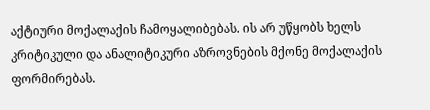აქტიური მოქალაქის ჩამოყალიბებას. ის არ უწყობს ხელს კრიტიკული და ანალიტიკური აზროვნების მქონე მოქალაქის ფორმირებას.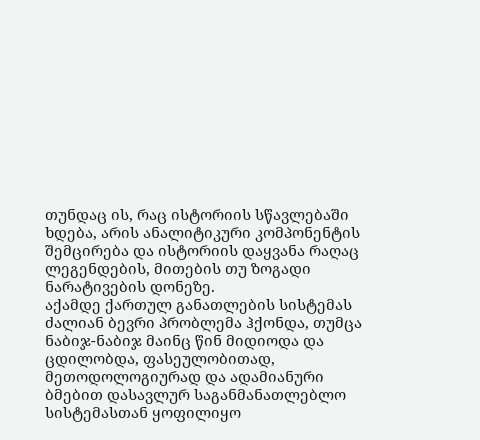თუნდაც ის, რაც ისტორიის სწავლებაში ხდება, არის ანალიტიკური კომპონენტის შემცირება და ისტორიის დაყვანა რაღაც ლეგენდების, მითების თუ ზოგადი ნარატივების დონეზე.
აქამდე ქართულ განათლების სისტემას ძალიან ბევრი პრობლემა ჰქონდა, თუმცა ნაბიჯ-ნაბიჯ მაინც წინ მიდიოდა და ცდილობდა, ფასეულობითად, მეთოდოლოგიურად და ადამიანური ბმებით დასავლურ საგანმანათლებლო სისტემასთან ყოფილიყო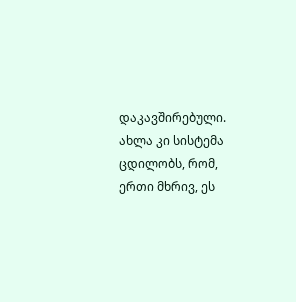დაკავშირებული. ახლა კი სისტემა ცდილობს, რომ, ერთი მხრივ, ეს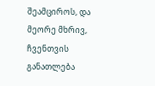შეამციროს, და მეორე მხრივ, ჩვენთვის განათლება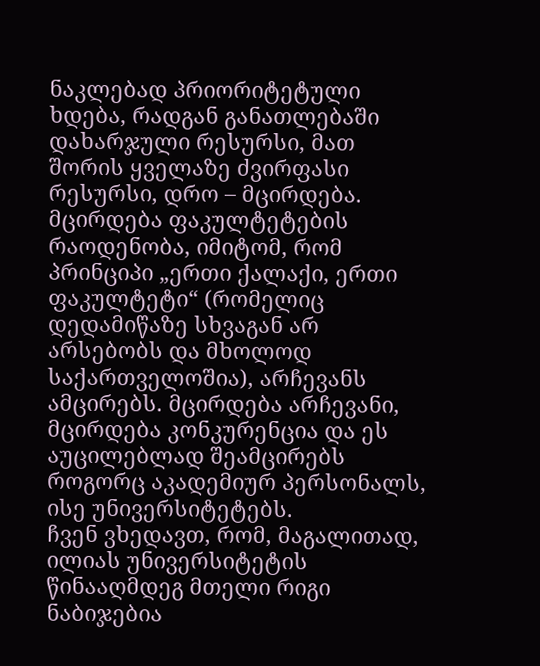ნაკლებად პრიორიტეტული ხდება, რადგან განათლებაში დახარჯული რესურსი, მათ შორის ყველაზე ძვირფასი რესურსი, დრო – მცირდება.
მცირდება ფაკულტეტების რაოდენობა, იმიტომ, რომ პრინციპი „ერთი ქალაქი, ერთი ფაკულტეტი“ (რომელიც დედამიწაზე სხვაგან არ არსებობს და მხოლოდ საქართველოშია), არჩევანს ამცირებს. მცირდება არჩევანი, მცირდება კონკურენცია და ეს აუცილებლად შეამცირებს როგორც აკადემიურ პერსონალს, ისე უნივერსიტეტებს.
ჩვენ ვხედავთ, რომ, მაგალითად, ილიას უნივერსიტეტის წინააღმდეგ მთელი რიგი ნაბიჯებია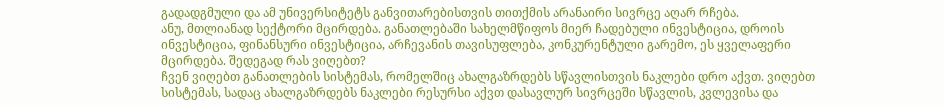გადადგმული და ამ უნივერსიტეტს განვითარებისთვის თითქმის არანაირი სივრცე აღარ რჩება.
ანუ, მთლიანად სექტორი მცირდება. განათლებაში სახელმწიფოს მიერ ჩადებული ინვესტიცია, დროის ინვესტიცია, ფინანსური ინვესტიცია, არჩევანის თავისუფლება, კონკურენტული გარემო, ეს ყველაფერი მცირდება. შედეგად რას ვიღებთ?
ჩვენ ვიღებთ განათლების სისტემას, რომელშიც ახალგაზრდებს სწავლისთვის ნაკლები დრო აქვთ. ვიღებთ სისტემას, სადაც ახალგაზრდებს ნაკლები რესურსი აქვთ დასავლურ სივრცეში სწავლის, კვლევისა და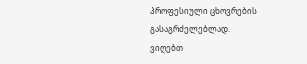პროფესიული ცხოვრების გასაგრძელებლად.
ვიღებთ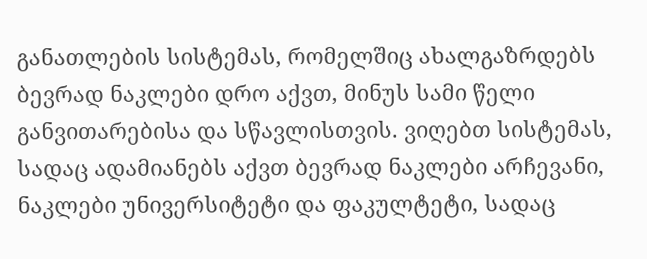განათლების სისტემას, რომელშიც ახალგაზრდებს ბევრად ნაკლები დრო აქვთ, მინუს სამი წელი განვითარებისა და სწავლისთვის. ვიღებთ სისტემას, სადაც ადამიანებს აქვთ ბევრად ნაკლები არჩევანი, ნაკლები უნივერსიტეტი და ფაკულტეტი, სადაც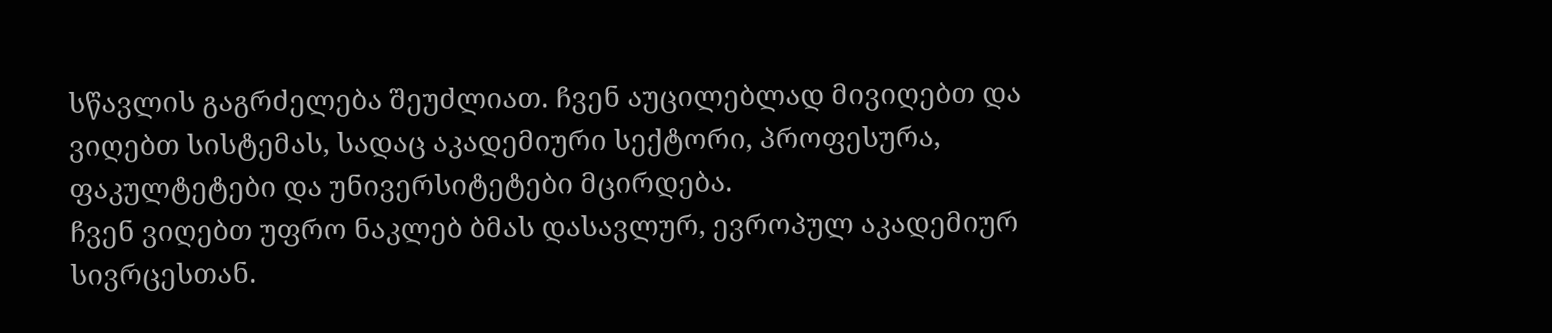სწავლის გაგრძელება შეუძლიათ. ჩვენ აუცილებლად მივიღებთ და ვიღებთ სისტემას, სადაც აკადემიური სექტორი, პროფესურა, ფაკულტეტები და უნივერსიტეტები მცირდება.
ჩვენ ვიღებთ უფრო ნაკლებ ბმას დასავლურ, ევროპულ აკადემიურ სივრცესთან.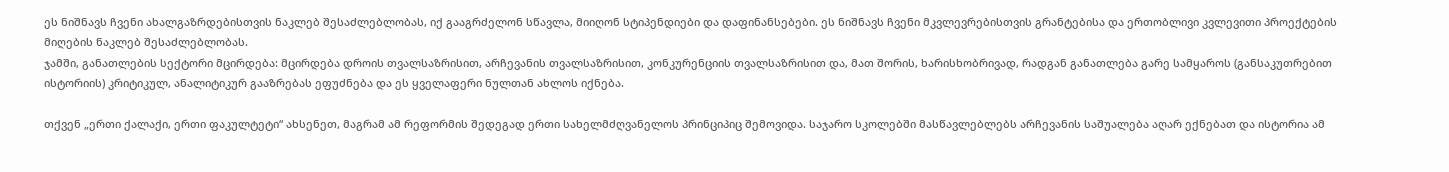ეს ნიშნავს ჩვენი ახალგაზრდებისთვის ნაკლებ შესაძლებლობას, იქ გააგრძელონ სწავლა, მიიღონ სტიპენდიები და დაფინანსებები. ეს ნიშნავს ჩვენი მკვლევრებისთვის გრანტებისა და ერთობლივი კვლევითი პროექტების მიღების ნაკლებ შესაძლებლობას.
ჯამში, განათლების სექტორი მცირდება: მცირდება დროის თვალსაზრისით, არჩევანის თვალსაზრისით, კონკურენციის თვალსაზრისით და, მათ შორის, ხარისხობრივად, რადგან განათლება გარე სამყაროს (განსაკუთრებით ისტორიის) კრიტიკულ, ანალიტიკურ გააზრებას ეფუძნება და ეს ყველაფერი ნულთან ახლოს იქნება.

თქვენ „ერთი ქალაქი, ერთი ფაკულტეტი“ ახსენეთ, მაგრამ ამ რეფორმის შედეგად ერთი სახელმძღვანელოს პრინციპიც შემოვიდა. საჯარო სკოლებში მასწავლებლებს არჩევანის საშუალება აღარ ექნებათ და ისტორია ამ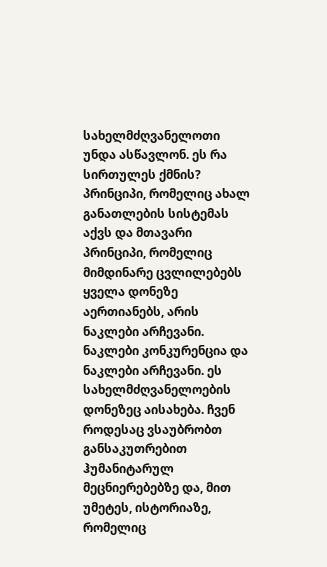სახელმძღვანელოთი უნდა ასწავლონ. ეს რა სირთულეს ქმნის?
პრინციპი, რომელიც ახალ განათლების სისტემას აქვს და მთავარი პრინციპი, რომელიც მიმდინარე ცვლილებებს ყველა დონეზე აერთიანებს, არის ნაკლები არჩევანი. ნაკლები კონკურენცია და ნაკლები არჩევანი. ეს სახელმძღვანელოების დონეზეც აისახება. ჩვენ როდესაც ვსაუბრობთ განსაკუთრებით ჰუმანიტარულ მეცნიერებებზე და, მით უმეტეს, ისტორიაზე, რომელიც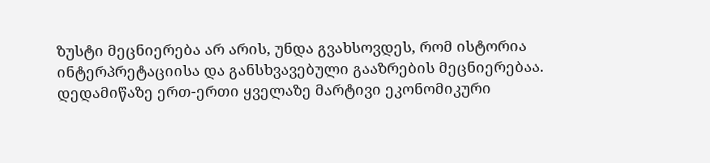ზუსტი მეცნიერება არ არის, უნდა გვახსოვდეს, რომ ისტორია ინტერპრეტაციისა და განსხვავებული გააზრების მეცნიერებაა.
დედამიწაზე ერთ-ერთი ყველაზე მარტივი ეკონომიკური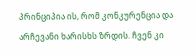პრინციპია ის, რომ კონკურენცია და არჩევანი ხარისხს ზრდის. ჩვენ კი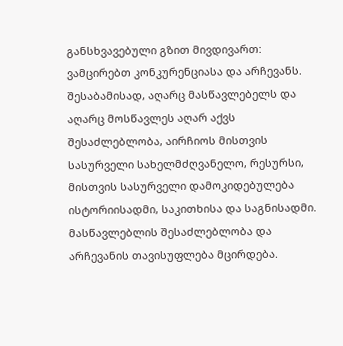განსხვავებული გზით მივდივართ: ვამცირებთ კონკურენციასა და არჩევანს. შესაბამისად, აღარც მასწავლებელს და აღარც მოსწავლეს აღარ აქვს შესაძლებლობა, აირჩიოს მისთვის სასურველი სახელმძღვანელო, რესურსი, მისთვის სასურველი დამოკიდებულება ისტორიისადმი, საკითხისა და საგნისადმი. მასწავლებლის შესაძლებლობა და არჩევანის თავისუფლება მცირდება.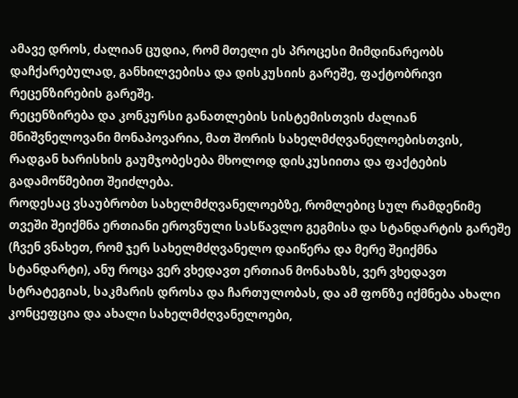ამავე დროს, ძალიან ცუდია, რომ მთელი ეს პროცესი მიმდინარეობს დაჩქარებულად, განხილვებისა და დისკუსიის გარეშე, ფაქტობრივი რეცენზირების გარეშე.
რეცენზირება და კონკურსი განათლების სისტემისთვის ძალიან მნიშვნელოვანი მონაპოვარია, მათ შორის სახელმძღვანელოებისთვის, რადგან ხარისხის გაუმჯობესება მხოლოდ დისკუსიითა და ფაქტების გადამოწმებით შეიძლება.
როდესაც ვსაუბრობთ სახელმძღვანელოებზე, რომლებიც სულ რამდენიმე თვეში შეიქმნა ერთიანი ეროვნული სასწავლო გეგმისა და სტანდარტის გარეშე (ჩვენ ვნახეთ, რომ ჯერ სახელმძღვანელო დაიწერა და მერე შეიქმნა სტანდარტი), ანუ როცა ვერ ვხედავთ ერთიან მონახაზს, ვერ ვხედავთ სტრატეგიას, საკმარის დროსა და ჩართულობას, და ამ ფონზე იქმნება ახალი კონცეფცია და ახალი სახელმძღვანელოები,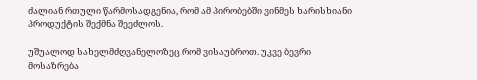ძალიან რთული წარმოსადგენია, რომ ამ პირობებში ვინმეს ხარისხიანი პროდუქტის შექმნა შეეძლოს.

უშუალოდ სახელმძღვანელოზეც რომ ვისაუბროთ. უკვე ბევრი მოსაზრება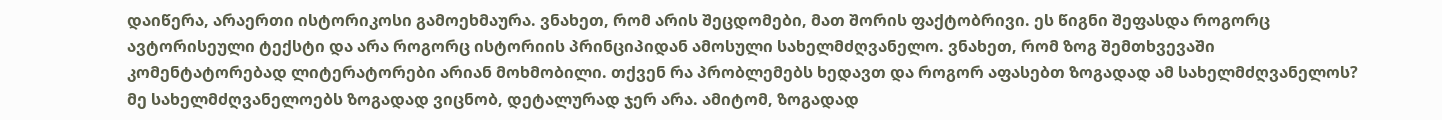დაიწერა, არაერთი ისტორიკოსი გამოეხმაურა. ვნახეთ, რომ არის შეცდომები, მათ შორის ფაქტობრივი. ეს წიგნი შეფასდა როგორც ავტორისეული ტექსტი და არა როგორც ისტორიის პრინციპიდან ამოსული სახელმძღვანელო. ვნახეთ, რომ ზოგ შემთხვევაში კომენტატორებად ლიტერატორები არიან მოხმობილი. თქვენ რა პრობლემებს ხედავთ და როგორ აფასებთ ზოგადად ამ სახელმძღვანელოს?
მე სახელმძღვანელოებს ზოგადად ვიცნობ, დეტალურად ჯერ არა. ამიტომ, ზოგადად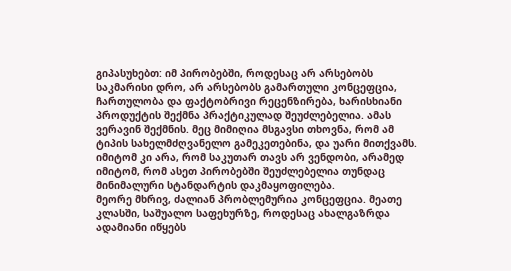გიპასუხებთ: იმ პირობებში, როდესაც არ არსებობს საკმარისი დრო, არ არსებობს გამართული კონცეფცია, ჩართულობა და ფაქტობრივი რეცენზირება, ხარისხიანი პროდუქტის შექმნა პრაქტიკულად შეუძლებელია. ამას ვერავინ შექმნის. მეც მიმიღია მსგავსი თხოვნა, რომ ამ ტიპის სახელმძღვანელო გამეკეთებინა, და უარი მითქვამს. იმიტომ კი არა, რომ საკუთარ თავს არ ვენდობი, არამედ იმიტომ, რომ ასეთ პირობებში შეუძლებელია თუნდაც მინიმალური სტანდარტის დაკმაყოფილება.
მეორე მხრივ, ძალიან პრობლემურია კონცეფცია. მეათე კლასში, საშუალო საფეხურზე, როდესაც ახალგაზრდა ადამიანი იწყებს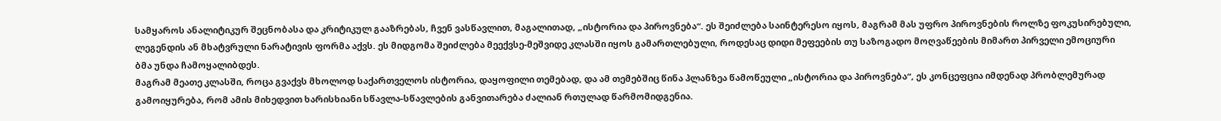სამყაროს ანალიტიკურ შეცნობასა და კრიტიკულ გააზრებას, ჩვენ ვასწავლით, მაგალითად, „ისტორია და პიროვნება“. ეს შეიძლება საინტერესო იყოს, მაგრამ მას უფრო პიროვნების როლზე ფოკუსირებული, ლეგენდის ან მხატვრული ნარატივის ფორმა აქვს. ეს მიდგომა შეიძლება მეექვსე-მეშვიდე კლასში იყოს გამართლებული, როდესაც დიდი მეფეების თუ საზოგადო მოღვაწეების მიმართ პირველი ემოციური ბმა უნდა ჩამოყალიბდეს.
მაგრამ მეათე კლასში, როცა გვაქვს მხოლოდ საქართველოს ისტორია, დაყოფილი თემებად, და ამ თემებშიც წინა პლანზეა წამოწეული „ისტორია და პიროვნება“, ეს კონცეფცია იმდენად პრობლემურად გამოიყურება, რომ ამის მიხედვით ხარისხიანი სწავლა-სწავლების განვითარება ძალიან რთულად წარმომიდგენია.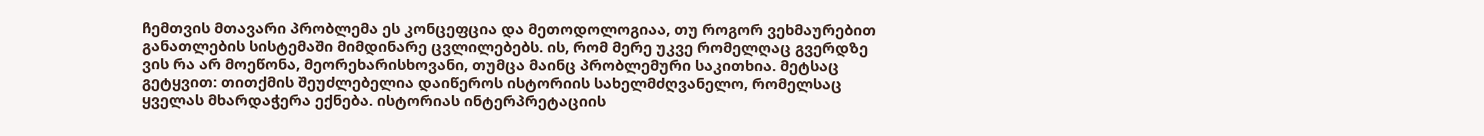ჩემთვის მთავარი პრობლემა ეს კონცეფცია და მეთოდოლოგიაა, თუ როგორ ვეხმაურებით განათლების სისტემაში მიმდინარე ცვლილებებს. ის, რომ მერე უკვე რომელღაც გვერდზე ვის რა არ მოეწონა, მეორეხარისხოვანი, თუმცა მაინც პრობლემური საკითხია. მეტსაც გეტყვით: თითქმის შეუძლებელია დაიწეროს ისტორიის სახელმძღვანელო, რომელსაც ყველას მხარდაჭერა ექნება. ისტორიას ინტერპრეტაციის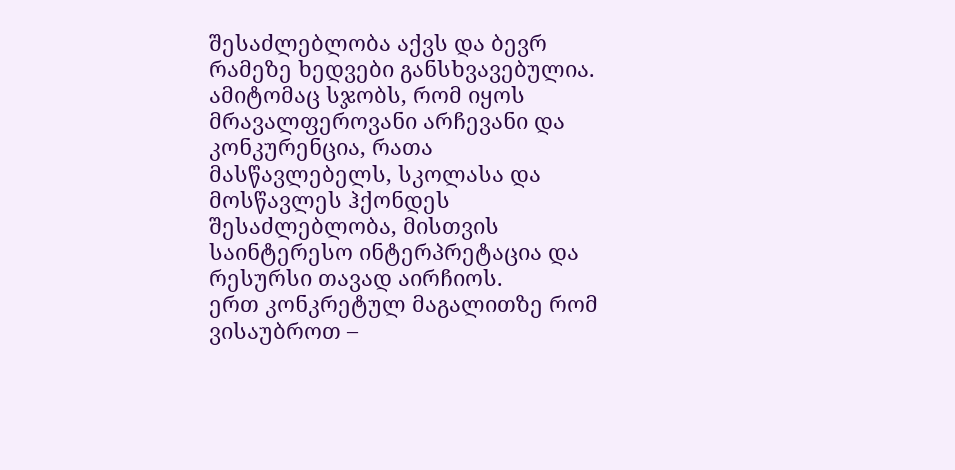შესაძლებლობა აქვს და ბევრ რამეზე ხედვები განსხვავებულია. ამიტომაც სჯობს, რომ იყოს მრავალფეროვანი არჩევანი და კონკურენცია, რათა მასწავლებელს, სკოლასა და მოსწავლეს ჰქონდეს შესაძლებლობა, მისთვის საინტერესო ინტერპრეტაცია და რესურსი თავად აირჩიოს.
ერთ კონკრეტულ მაგალითზე რომ ვისაუბროთ –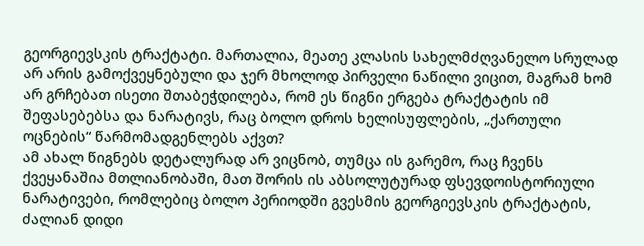გეორგიევსკის ტრაქტატი. მართალია, მეათე კლასის სახელმძღვანელო სრულად არ არის გამოქვეყნებული და ჯერ მხოლოდ პირველი ნაწილი ვიცით, მაგრამ ხომ არ გრჩებათ ისეთი შთაბეჭდილება, რომ ეს წიგნი ერგება ტრაქტატის იმ შეფასებებსა და ნარატივს, რაც ბოლო დროს ხელისუფლების, „ქართული ოცნების“ წარმომადგენლებს აქვთ?
ამ ახალ წიგნებს დეტალურად არ ვიცნობ, თუმცა ის გარემო, რაც ჩვენს ქვეყანაშია მთლიანობაში, მათ შორის ის აბსოლუტურად ფსევდოისტორიული ნარატივები, რომლებიც ბოლო პერიოდში გვესმის გეორგიევსკის ტრაქტატის, ძალიან დიდი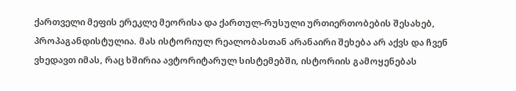ქართველი მეფის ერეკლე მეორისა და ქართულ-რუსული ურთიერთობების შესახებ, პროპაგანდისტულია. მას ისტორიულ რეალობასთან არანაირი შეხება არ აქვს და ჩვენ ვხედავთ იმას, რაც ხშირია ავტორიტარულ სისტემებში, ისტორიის გამოყენებას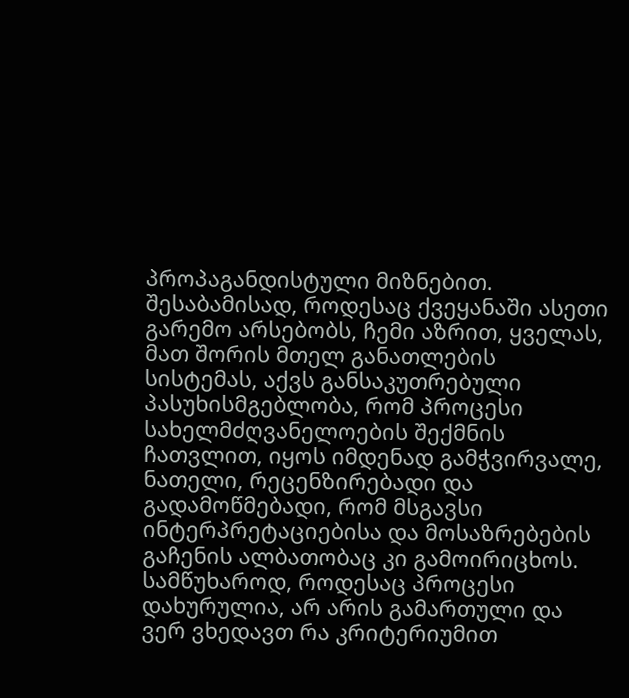პროპაგანდისტული მიზნებით.
შესაბამისად, როდესაც ქვეყანაში ასეთი გარემო არსებობს, ჩემი აზრით, ყველას, მათ შორის მთელ განათლების სისტემას, აქვს განსაკუთრებული პასუხისმგებლობა, რომ პროცესი სახელმძღვანელოების შექმნის ჩათვლით, იყოს იმდენად გამჭვირვალე, ნათელი, რეცენზირებადი და გადამოწმებადი, რომ მსგავსი ინტერპრეტაციებისა და მოსაზრებების გაჩენის ალბათობაც კი გამოირიცხოს.
სამწუხაროდ, როდესაც პროცესი დახურულია, არ არის გამართული და ვერ ვხედავთ რა კრიტერიუმით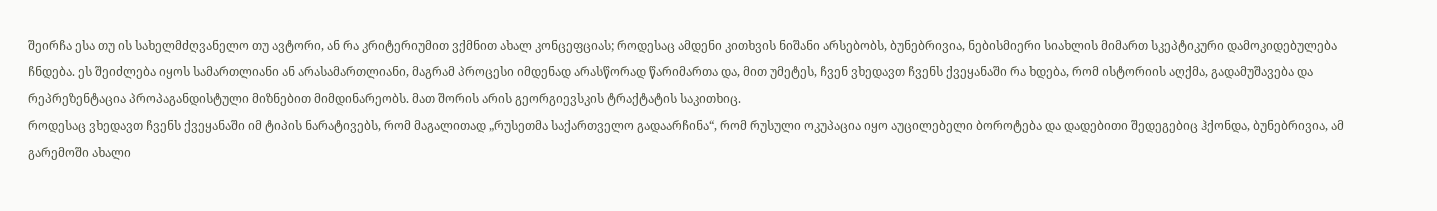შეირჩა ესა თუ ის სახელმძღვანელო თუ ავტორი, ან რა კრიტერიუმით ვქმნით ახალ კონცეფციას; როდესაც ამდენი კითხვის ნიშანი არსებობს, ბუნებრივია, ნებისმიერი სიახლის მიმართ სკეპტიკური დამოკიდებულება ჩნდება. ეს შეიძლება იყოს სამართლიანი ან არასამართლიანი, მაგრამ პროცესი იმდენად არასწორად წარიმართა და, მით უმეტეს, ჩვენ ვხედავთ ჩვენს ქვეყანაში რა ხდება, რომ ისტორიის აღქმა, გადამუშავება და რეპრეზენტაცია პროპაგანდისტული მიზნებით მიმდინარეობს. მათ შორის არის გეორგიევსკის ტრაქტატის საკითხიც.
როდესაც ვხედავთ ჩვენს ქვეყანაში იმ ტიპის ნარატივებს, რომ მაგალითად „რუსეთმა საქართველო გადაარჩინა“, რომ რუსული ოკუპაცია იყო აუცილებელი ბოროტება და დადებითი შედეგებიც ჰქონდა, ბუნებრივია, ამ გარემოში ახალი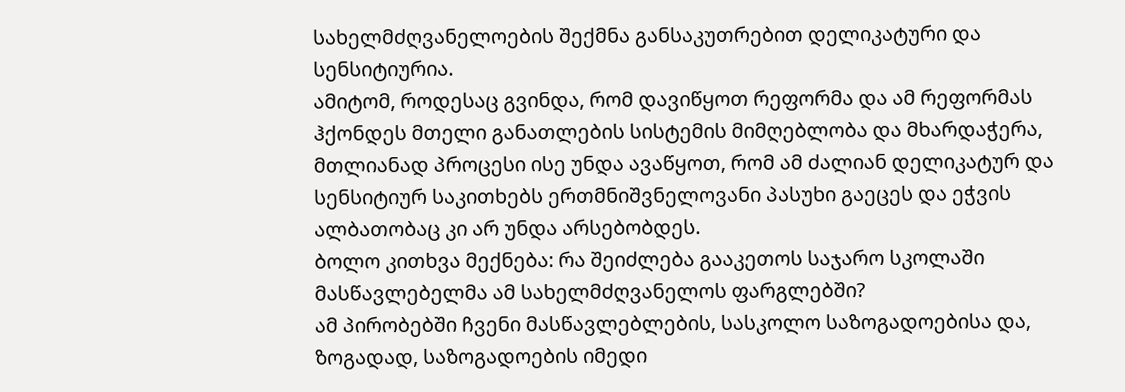სახელმძღვანელოების შექმნა განსაკუთრებით დელიკატური და სენსიტიურია.
ამიტომ, როდესაც გვინდა, რომ დავიწყოთ რეფორმა და ამ რეფორმას ჰქონდეს მთელი განათლების სისტემის მიმღებლობა და მხარდაჭერა, მთლიანად პროცესი ისე უნდა ავაწყოთ, რომ ამ ძალიან დელიკატურ და სენსიტიურ საკითხებს ერთმნიშვნელოვანი პასუხი გაეცეს და ეჭვის ალბათობაც კი არ უნდა არსებობდეს.
ბოლო კითხვა მექნება: რა შეიძლება გააკეთოს საჯარო სკოლაში მასწავლებელმა ამ სახელმძღვანელოს ფარგლებში?
ამ პირობებში ჩვენი მასწავლებლების, სასკოლო საზოგადოებისა და, ზოგადად, საზოგადოების იმედი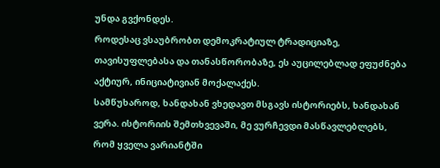უნდა გვქონდეს.
როდესაც ვსაუბრობთ დემოკრატიულ ტრადიციაზე, თავისუფლებასა და თანასწორობაზე, ეს აუცილებლად ეფუძნება აქტიურ, ინიციატივიან მოქალაქეს.
სამწუხაროდ, ხანდახან ვხედავთ მსგავს ისტორიებს, ხანდახან ვერა. ისტორიის შემთხვევაში, მე ვურჩევდი მასწავლებლებს, რომ ყველა ვარიანტში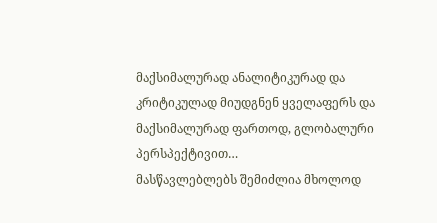მაქსიმალურად ანალიტიკურად და კრიტიკულად მიუდგნენ ყველაფერს და მაქსიმალურად ფართოდ, გლობალური პერსპექტივით…
მასწავლებლებს შემიძლია მხოლოდ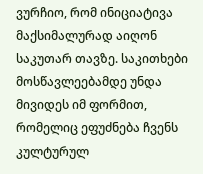ვურჩიო, რომ ინიციატივა მაქსიმალურად აიღონ საკუთარ თავზე. საკითხები მოსწავლეებამდე უნდა მივიდეს იმ ფორმით, რომელიც ეფუძნება ჩვენს კულტურულ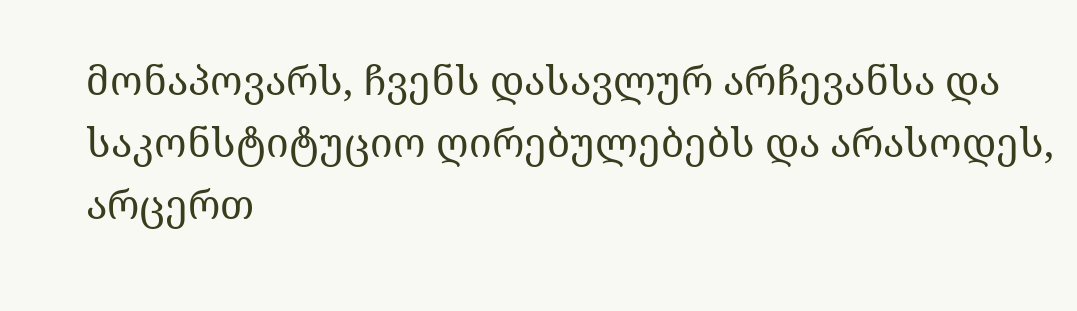მონაპოვარს, ჩვენს დასავლურ არჩევანსა და საკონსტიტუციო ღირებულებებს და არასოდეს, არცერთ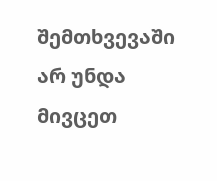შემთხვევაში არ უნდა მივცეთ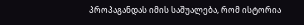პროპაგანდას იმის საშუალება, რომ ისტორია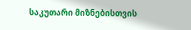საკუთარი მიზნებისთვის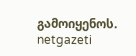გამოიყენოს.
netgazeti